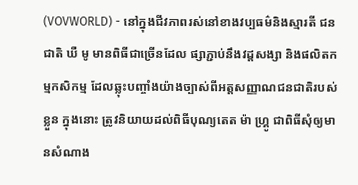(VOVWORLD) - នៅក្នុងជីវភាពរស់នៅខាងវប្បធម៌និងស្មារតី ជនជាតិ ឃឺ មូ មានពិធីជាច្រើនដែល ផ្សាភ្ជាប់នឹងវដ្តសង្សា និងផលិតកម្មកសិកម្ម ដែលឆ្លុះបញ្ចាំងយ៉ាងច្បាស់ពីអត្តសញ្ញាណជនជាតិរបស់ខ្លួន ក្នុងនោះ ត្រូវនិយាយដល់ពិធីបុណ្យតេត ម៉ា ហ្គ្រូ ជាពិធីសុំឲ្យមានសំណាង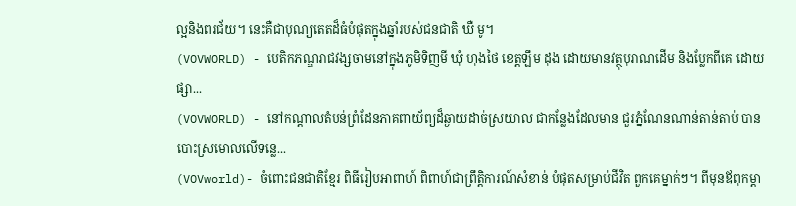ល្អនិងពរជ័យ។ នេះគឺជាបុណ្យតេតដ៏ធំបំផុតក្នុងឆ្នាំរបស់ជនជាតិ ឃឺ មូ។
(VOVWORLD) - បេតិកភណ្ឌរាជវង្សចាមនៅក្នុងភូមិទិញមី ឃុំ ហុងថៃ ខេត្តឡឹម ដុង ដោយមានវត្ថុបុរាណដើម និងប្លែកពីគេ ដោយផ្សា...
(VOVWORLD) - នៅកណ្តាលតំបន់ព្រំដែនភាគពាយ័ព្យដ៏ឆ្ងាយដាច់ស្រយាល ជាកន្លែងដែលមាន ជួរភ្នំណែនណាន់តាន់តាប់ បានបោះស្រមោលលើទន្លេ...
(VOVworld)- ចំពោះជនជាតិខ្មែរ ពិធីរៀបអាពាហ៍ ពិពាហ៍ជាព្រឹត្តិការណ៍សំខាន់ បំផុតសម្រាប់ជីវិត ពួកគេម្នាក់ៗ។ ពីមុនឪពុកម្ដា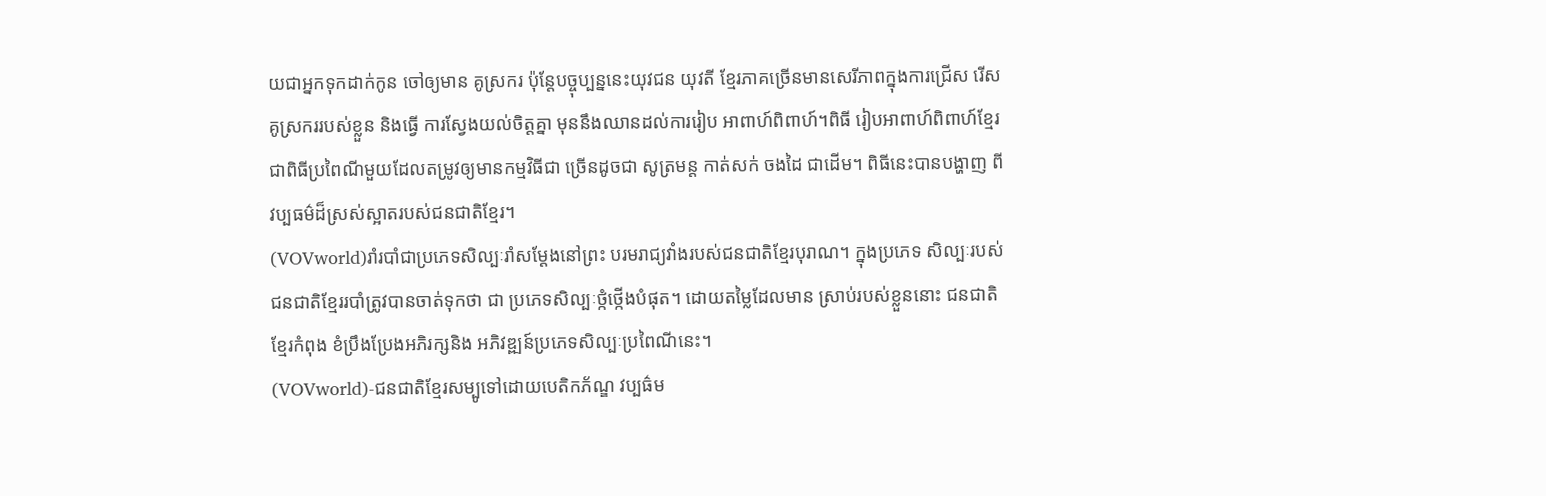យជាអ្នកទុកដាក់កូន ចៅឲ្យមាន គូស្រករ ប៉ុន្ដែបច្ចុប្បន្ននេះយុវជន យុវតី ខ្មែរភាគច្រើនមានសេរីភាពក្នុងការជ្រើស រើសគូស្រកររបស់ខ្លួន និងធ្វើ ការស្វែងយល់ចិត្តគ្នា មុននឹងឈានដល់ការរៀប អាពាហ៍ពិពាហ៍។ពិធី រៀបអាពាហ៍ពិពាហ៍ខ្មែរជាពិធីប្រពៃណីមួយដែលតម្រូវឲ្យមានកម្មវិធីជា ច្រើនដូចជា សូត្រមន្ដ កាត់សក់ ចងដៃ ជាដើម។ ពិធីនេះបានបង្ហាញ ពីវប្បធម៌ដ៏ស្រស់ស្អាតរបស់ជនជាតិខ្មែរ។
(VOVworld)រាំរបាំជាប្រភេទសិល្បៈរាំសម្តែងនៅព្រះ បរមរាជ្យវាំងរបស់ជនជាតិខ្មែរបុរាណ។ ក្នុងប្រភេទ សិល្បៈរបស់ជនជាតិខ្មែររបាំត្រូវបានចាត់ទុកថា ជា ប្រភេទសិល្បៈថ្កំថ្កើងបំផុត។ ដោយតម្លៃដែលមាន ស្រាប់របស់ខ្លួននោះ ជនជាតិខ្មែរកំពុង ខំប្រឹងប្រែងអភិរក្សនិង អភិវឌ្ឍន៍ប្រភេទសិល្បៈប្រពៃណីនេះ។
(VOVworld)-ជនជាតិខ្មែរសម្បូទៅដោយបេតិកភ័ណ្ឌ វប្បធ៌ម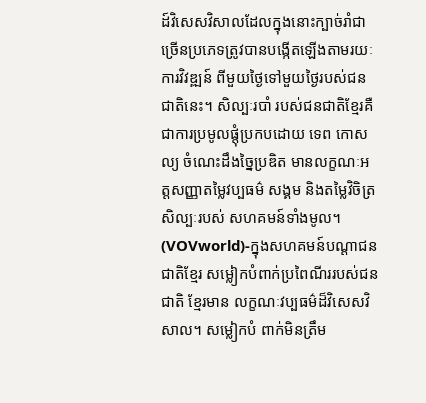ដ៍វិសេសវិសាលដែលក្នុងនោះក្បាច់រាំជា ច្រើនប្រភេទត្រូវបានបង្កើតឡើងតាមរយៈការវិវឌ្ឍន៍ ពីមួយថ្ងៃទៅមួយថ្ងៃរបស់ជនជាតិនេះ។ សិល្បៈរបាំ របស់ជនជាតិខ្មែរគឺជាការប្រមូលផ្តុំប្រកបដោយ ទេព កោសល្យ ចំណេះដឹងច្នៃប្រឌិត មានលក្ខណៈអត្តសញ្ញាតម្លៃវប្បធម៌ សង្គម និងតម្លៃវិចិត្រសិល្បៈរបស់ សហគមន៍ទាំងមូល។
(VOVworld)-ក្នុងសហគមន៍បណ្តាជនជាតិខ្មែរ សម្លៀកបំពាក់ប្រពៃណីររបស់ជនជាតិ ខ្មែរមាន លក្ខណៈវប្បធម៌ដ៏វិសេសវិសាល។ សម្លៀកបំ ពាក់មិនត្រឹម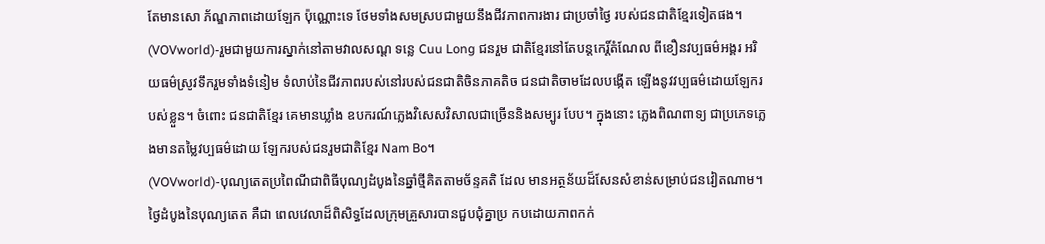តែមានសោ ភ័ណ្ឌភាពដោយឡែក ប៉ុណ្ណោះទេ ថែមទាំងសមស្របជាមួយនឹងជីវភាពការងារ ជាប្រចាំថ្ងៃ របស់ជនជាតិខ្មែរទៀតផង។
(VOVworld)-រួមជាមួយការស្នាក់នៅតាមវាលសណ្ត ទន្លេ Cuu Long ជនរួម ជាតិខ្មែរនៅតែបន្តកេរិ៍្តតំណែល ពីខឿនវប្បធម៌អង្គរ អរិយធម៌ស្រូវទឹករួមទាំងទំនៀម ទំលាប់នៃជីវភាពរបស់នៅរបស់ជនជាតិចិនភាគតិច ជនជាតិចាមដែលបង្កើត ឡើងនូវវប្បធម៌ដោយឡែករបស់ខ្លួន។ ចំពោះ ជនជាតិខ្មែរ គេមានឃ្លាំង ឧបករណ៍ភ្លេងវិសេសវិសាលជាច្រើននិងសម្បូរ បែប។ ក្នុងនោះ ភ្លេងពិណពាទ្យ ជាប្រភេទភ្លេងមានតម្លៃវប្បធម៌ដោយ ឡែករបស់ជនរួមជាតិខ្មែរ Nam Bo។
(VOVworld)-បុណ្យតេតប្រពៃណីជាពិធីបុណ្យដំបូងនៃឆ្នាំថ្មីគិតតាមច័ន្ទគតិ ដែល មានអត្ថន័យដ៏សែនសំខាន់សម្រាប់ជនវៀតណាម។ ថ្ងៃដំបូងនៃបុណ្យតេត គឺជា ពេលវេលាដ៏ពិសិទ្ធដែលក្រុមគ្រួសារបានជួបជុំគ្នាប្រ កបដោយភាពកក់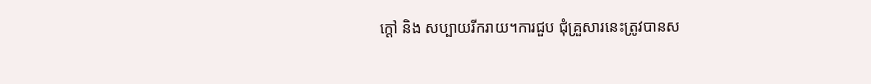ក្តៅ និង សប្បាយរីករាយ។ការជួប ជុំគ្រួសារនេះត្រូវបានស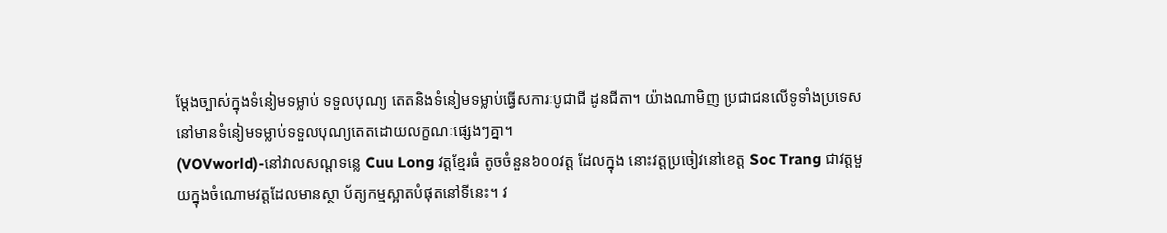ម្តែងច្បាស់ក្នុងទំនៀមទម្លាប់ ទទួលបុណ្យ តេតនិងទំនៀមទម្លាប់ធ្វើសការៈបូជាជី ដូនជីតា។ យ៉ាងណាមិញ ប្រជាជនលើទូទាំងប្រទេសនៅមានទំនៀមទម្លាប់ទទួលបុណ្យតេតដោយលក្ខណៈផ្សេងៗគ្នា។
(VOVworld)-នៅវាលសណ្តទន្លេ Cuu Long វត្តខ្មែរធំ តូចចំនួន៦០០វត្ត ដែលក្នុង នោះវត្តប្រចៀវនៅខេត្ត Soc Trang ជាវត្តមួយក្នុងចំណោមវត្តដែលមានស្ថា ប័ត្យកម្មស្អាតបំផុតនៅទីនេះ។ វ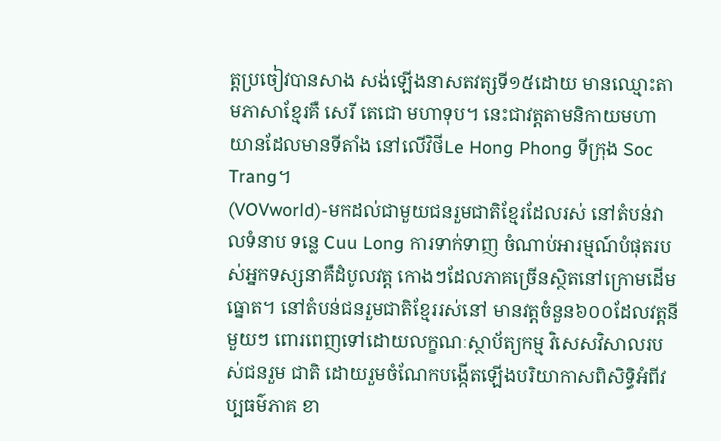ត្តប្រចៀវបានសាង សង់ឡើងនាសតវត្សទី១៥ដោយ មានឈ្មោះតាមភាសាខ្មែរគឺ សេរី តេជោ មហាទុប។ នេះជាវត្តតាមនិកាយមហា យានដែលមានទីតាំង នៅលើវិថីLe Hong Phong ទីក្រុង Soc Trang។
(VOVworld)-មកដល់ជាមួយជនរួមជាតិខ្មែរដែលរស់ នៅតំបន់វាលទំនាប ទន្លេ Cuu Long ការទាក់ទាញ ចំណាប់អារម្មណ៍បំផុតរបស់អ្នកទស្សនាគឺដំបូលវត្ត កោងៗដែលភាគច្រើនស្ថិតនៅក្រោមដើមធ្នោត។ នៅតំបន់ជនរួមជាតិខ្មែររស់នៅ មានវត្តចំនួន៦០០ដែលវត្តនីមួយៗ ពោរពេញទៅដោយលក្ខណៈស្ថាប័ត្យកម្ម វិសេសវិសាលរបស់ជនរួម ជាតិ ដោយរួមចំណែកបង្កើតឡើងបរិយាកាសពិសិទ្ធិអំពីវប្បធម៌ភាគ ខា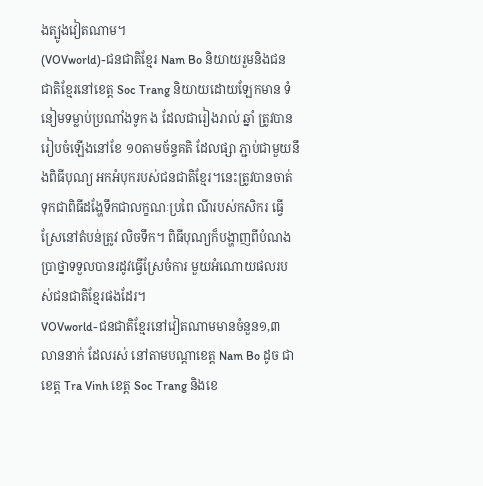ងត្បូងវៀតណាម។
(VOVworld)-ជនជាតិខ្មែរ Nam Bo និយាយរួមនិងជន ជាតិខ្មែរនៅខេត្ត Soc Trang និយាយដោយឡែកមាន ទំនៀមទម្លាប់ប្រណាំងទូក ង ដែលជារៀងរាល់ ឆ្នាំ ត្រូវបានរៀបចំឡើងនៅខែ ១០តាមច័ន្ទគតិ ដែលផ្សា ភ្ជាប់ជាមួយនឹងពិធីបុណ្យ អកអំបុករបស់ជនជាតិខ្មែរ។នេះត្រូវបានចាត់ ទុកជាពិធីដង្ហែទឹកជាលក្ខណៈប្រពៃ ណីរបស់កសិករ ធ្វើស្រែនៅតំបន់ត្រូវ លិចទឹក។ ពិធីបុណ្យក៏បង្ហាញពីបំណង ប្រាថ្នាទទួលបានរដូវធ្វើស្រែចំការ មួយអំណោយផលរបស់ជនជាតិខ្មែរផងដែរ។
VOVworld-ជនជាតិខ្មែរនៅវៀតណាមមានចំនួន១,៣ លាននាក់ ដែលរស់ នៅតាមបណ្តាខេត្ត Nam Bo ដូច ជាខេត្ត Tra Vinh ខេត្ត Soc Trang និងខេ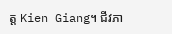ត្ត Kien Giang។ ជីវភា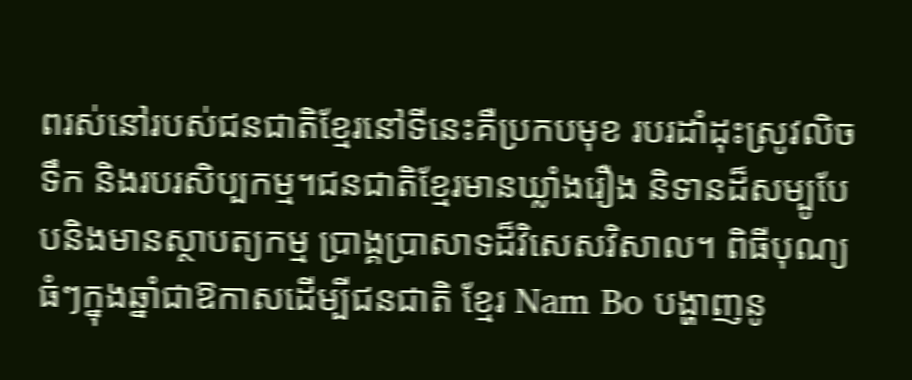ពរស់នៅរបស់ជនជាតិខ្មែរនៅទីនេះគឺប្រកបមុខ របរដាំដុះស្រូវលិចទឹក និងរបរសិប្បកម្ម។ជនជាតិខ្មែរមានឃ្លាំងរឿង និទានដ៏សម្បូបែបនិងមានស្ថាបត្យកម្ម ប្រាង្គប្រាសាទដ៏វិសេសវិសាល។ ពិធីបុណ្យធំៗក្នុងឆ្នាំជាឱកាសដើម្បីជនជាតិ ខ្មែរ Nam Bo បង្ហាញនូ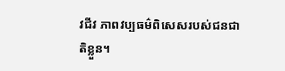វជីវ ភាពវប្បធម៌ពិសេសរបស់ជនជាតិខ្លួន។